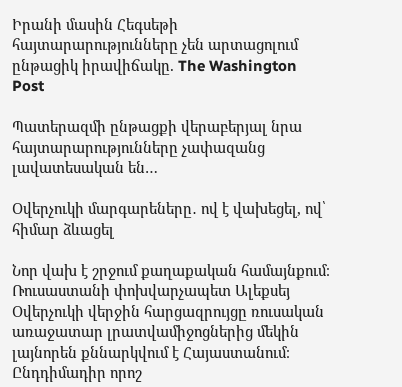Իրանի մասին Հեգսեթի հայտարարությունները չեն արտացոլում ընթացիկ իրավիճակը. The Washington Post

Պատերազմի ընթացքի վերաբերյալ նրա հայտարարությունները չափազանց լավատեսական են…

Օվերչուկի մարգարեները․ ով է վախեցել, ով՝ հիմար ձևացել

Նոր վախ է շրջում քաղաքական համայնքում։ Ռուսաստանի փոխվարչապետ Ալեքսեյ Օվերչուկի վերջին հարցազրույցը ռուսական առաջատար լրատվամիջոցներից մեկին լայնորեն քննարկվում է Հայաստանում։ Ընդդիմադիր որոշ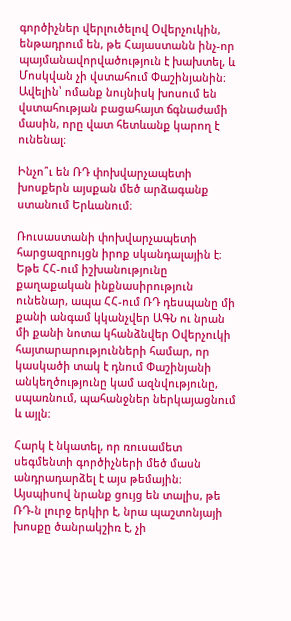գործիչներ վերլուծելով Օվերչուկին, ենթադրում են, թե Հայաստանն ինչ-որ պայմանավորվածություն է խախտել, և Մոսկվան չի վստահում Փաշինյանին։ Ավելին՝ ոմանք նույնիսկ խոսում են վստահության բացահայտ ճգնաժամի մասին, որը վատ հետևանք կարող է ունենալ։

Ինչո՞ւ են ՌԴ փոխվարչապետի խոսքերն այսքան մեծ արձագանք ստանում Երևանում։

Ռուսաստանի փոխվարչապետի հարցազրույցն իրոք սկանդալային է։ Եթե ՀՀ-ում իշխանությունը քաղաքական ինքնասիրություն ունենար, ապա ՀՀ-ում ՌԴ դեսպանը մի քանի անգամ կկանչվեր ԱԳՆ ու նրան մի քանի նոտա կհանձնվեր Օվերչուկի հայտարարությունների համար, որ կասկածի տակ է դնում Փաշինյանի անկեղծությունը կամ ազնվությունը, սպառնում, պահանջներ ներկայացնում և այլն։

Հարկ է նկատել, որ ռուսամետ սեգմենտի գործիչների մեծ մասն անդրադարձել է այս թեմային։ Այսպիսով նրանք ցույց են տալիս, թե ՌԴ-ն լուրջ երկիր է, նրա պաշտոնյայի խոսքը ծանրակշիռ է, չի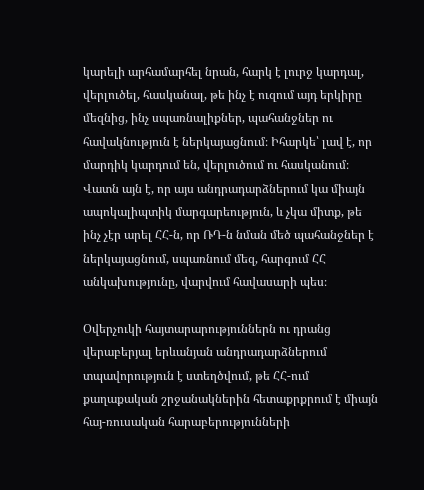կարելի արհամարհել նրան, հարկ է լուրջ կարդալ, վերլուծել, հասկանալ, թե ինչ է ուզում այդ երկիրը մեզնից, ինչ սպառնալիքներ, պահանջներ ու հավակնություն է ներկայացնում։ Իհարկե՝ լավ է, որ մարդիկ կարդում են, վերլուծում ու հասկանում։ Վատն այն է, որ այս անդրադարձներում կա միայն ապոկալիպտիկ մարգարեություն, և չկա միտք, թե ինչ չէր արել ՀՀ-ն, որ ՌԴ-ն նման մեծ պահանջներ է ներկայացնում, սպառնում մեզ, հարգում ՀՀ անկախությունը, վարվում հավասարի պես։

Օվերչուկի հայտարարություններն ու դրանց վերաբերյալ երևանյան անդրադարձներում տպավորություն է ստեղծվում, թե ՀՀ-ում քաղաքական շրջանակներին հետաքրքրում է միայն հայ-ռուսական հարաբերությունների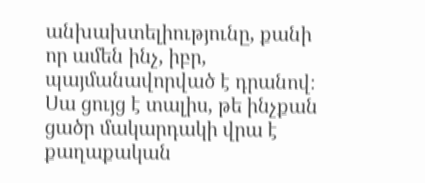անխախտելիությունը, քանի որ ամեն ինչ, իբր, պայմանավորված է դրանով։ Սա ցույց է տալիս, թե ինչքան ցածր մակարդակի վրա է քաղաքական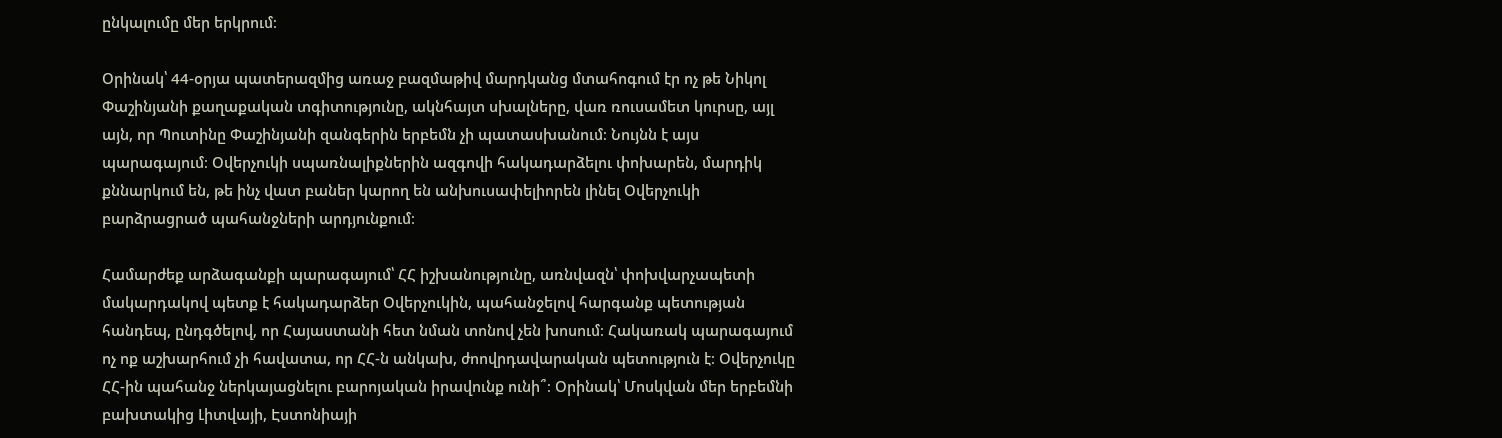ընկալումը մեր երկրում։

Օրինակ՝ 44-օրյա պատերազմից առաջ բազմաթիվ մարդկանց մտահոգում էր ոչ թե Նիկոլ Փաշինյանի քաղաքական տգիտությունը, ակնհայտ սխալները, վառ ռուսամետ կուրսը, այլ այն, որ Պուտինը Փաշինյանի զանգերին երբեմն չի պատասխանում։ Նույնն է այս պարագայում։ Օվերչուկի սպառնալիքներին ազգովի հակադարձելու փոխարեն, մարդիկ քննարկում են, թե ինչ վատ բաներ կարող են անխուսափելիորեն լինել Օվերչուկի բարձրացրած պահանջների արդյունքում։

Համարժեք արձագանքի պարագայում՝ ՀՀ իշխանությունը, առնվազն՝ փոխվարչապետի մակարդակով պետք է հակադարձեր Օվերչուկին, պահանջելով հարգանք պետության հանդեպ, ընդգծելով, որ Հայաստանի հետ նման տոնով չեն խոսում։ Հակառակ պարագայում ոչ ոք աշխարհում չի հավատա, որ ՀՀ-ն անկախ, ժոովրդավարական պետություն է։ Օվերչուկը ՀՀ-ին պահանջ ներկայացնելու բարոյական իրավունք ունի՞։ Օրինակ՝ Մոսկվան մեր երբեմնի բախտակից Լիտվայի, Էստոնիայի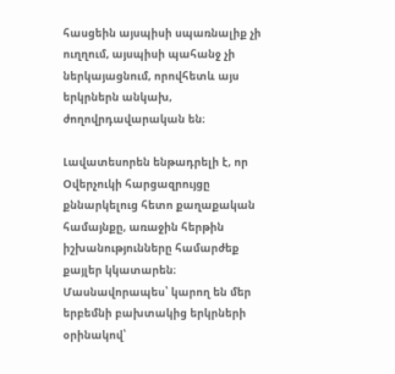հասցեին այսպիսի սպառնալիք չի ուղղում, այսպիսի պահանջ չի ներկայացնում, որովհետև այս երկրներն անկախ, ժողովրդավարական են։

Լավատեսորեն ենթադրելի է, որ Օվերչուկի հարցազրույցը քննարկելուց հետո քաղաքական համայնքը, առաջին հերթին իշխանությունները համարժեք քայլեր կկատարեն։ Մասնավորապես՝ կարող են մեր երբեմնի բախտակից երկրների օրինակով՝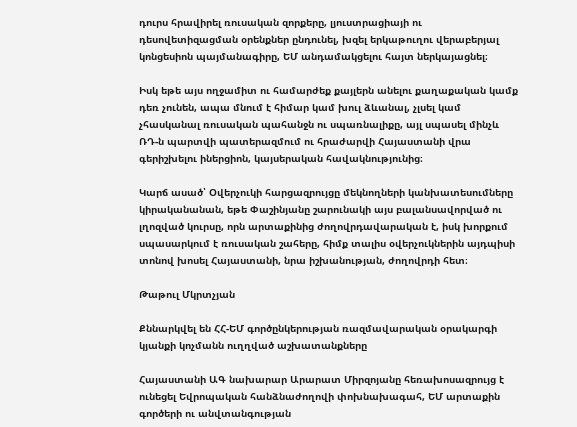դուրս հրավիրել ռուսական զորքերը, լյուստրացիայի ու դեսովետիզացման օրենքներ ընդունել, խզել երկաթուղու վերաբերյալ կոնցեսիոն պայմանագիրը, ԵՄ անդամակցելու հայտ ներկայացնել։

Իսկ եթե այս ողջամիտ ու համարժեք քայլերն անելու քաղաքական կամք դեռ չունեն, ապա մնում է հիմար կամ խուլ ձևանալ, չլսել կամ չհասկանալ ռուսական պահանջն ու սպառնալիքը, այլ սպասել մինչև ՌԴ-ն պարտվի պատերազմում ու հրաժարվի Հայաստանի վրա գերիշխելու իներցիոն, կայսերական հավակնությունից։

Կարճ ասած՝ Օվերչուկի հարցազրույցը մեկնողների կանխատեսումները կիրականանան, եթե Փաշինյանը շարունակի այս բալանսավորված ու լղոզված կուրսը, որն արտաքինից ժողովրդավարական է, իսկ խորքում սպասարկում է ռուսական շահերը, հիմք տալիս օվերչուկներին այդպիսի տոնով խոսել Հայաստանի, նրա իշխանության, ժողովրդի հետ։

Թաթուլ Մկրտչյան

Քննարկվել են ՀՀ-ԵՄ գործընկերության ռազմավարական օրակարգի կյանքի կոչմանն ուղղված աշխատանքները

Հայաստանի ԱԳ նախարար Արարատ Միրզոյանը հեռախոսազրույց է ունեցել Եվրոպական հանձնաժողովի փոխնախագահ, ԵՄ արտաքին գործերի ու անվտանգության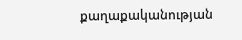քաղաքականության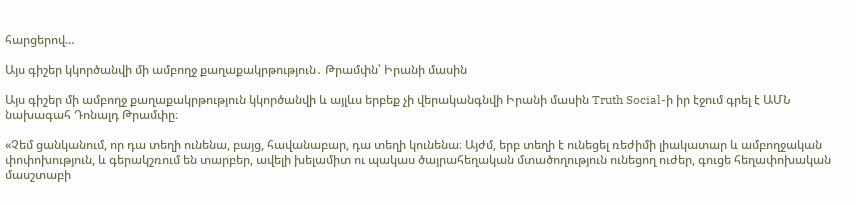հարցերով…

Այս գիշեր կկործանվի մի ամբողջ քաղաքակրթություն․ Թրամփն՝ Իրանի մասին

Այս գիշեր մի ամբողջ քաղաքակրթություն կկործանվի և այլևս երբեք չի վերականգնվի Իրանի մասին Truth Social-ի իր էջում գրել է ԱՄՆ նախագահ Դոնալդ Թրամփը։

«Չեմ ցանկանում, որ դա տեղի ունենա, բայց, հավանաբար, դա տեղի կունենա։ Այժմ, երբ տեղի է ունեցել ռեժիմի լիակատար և ամբողջական փոփոխություն, և գերակշռում են տարբեր, ավելի խելամիտ ու պակաս ծայրահեղական մտածողություն ունեցող ուժեր, գուցե հեղափոխական մասշտաբի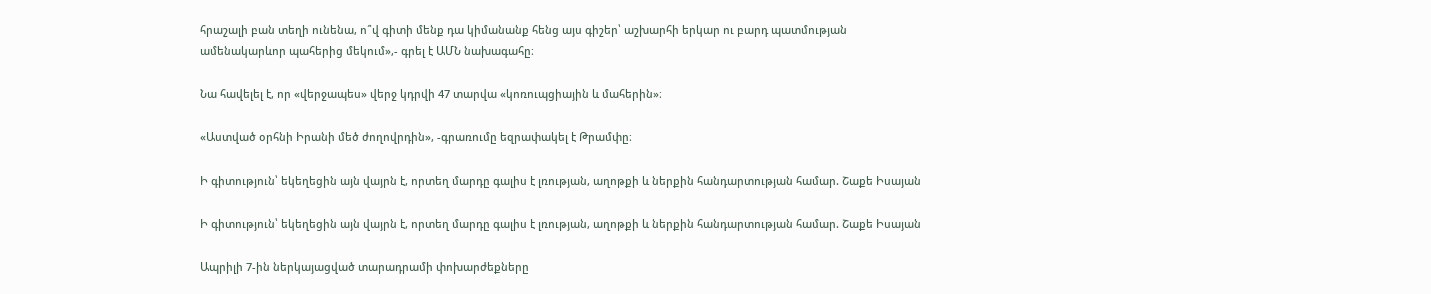հրաշալի բան տեղի ունենա, ո՞վ գիտի մենք դա կիմանանք հենց այս գիշեր՝ աշխարհի երկար ու բարդ պատմության ամենակարևոր պահերից մեկում»,- գրել է ԱՄՆ նախագահը։

Նա հավելել է, որ «վերջապես» վերջ կդրվի 47 տարվա «կոռուպցիային և մահերին»։

«Աստված օրհնի Իրանի մեծ ժողովրդին», -գրառումը եզրափակել է Թրամփը։

Ի գիտություն՝ եկեղեցին այն վայրն է, որտեղ մարդը գալիս է լռության, աղոթքի և ներքին հանդարտության համար. Շաքե Իսայան

Ի գիտություն՝ եկեղեցին այն վայրն է, որտեղ մարդը գալիս է լռության, աղոթքի և ներքին հանդարտության համար. Շաքե Իսայան

Ապրիլի 7-ին ներկայացված տարադրամի փոխարժեքները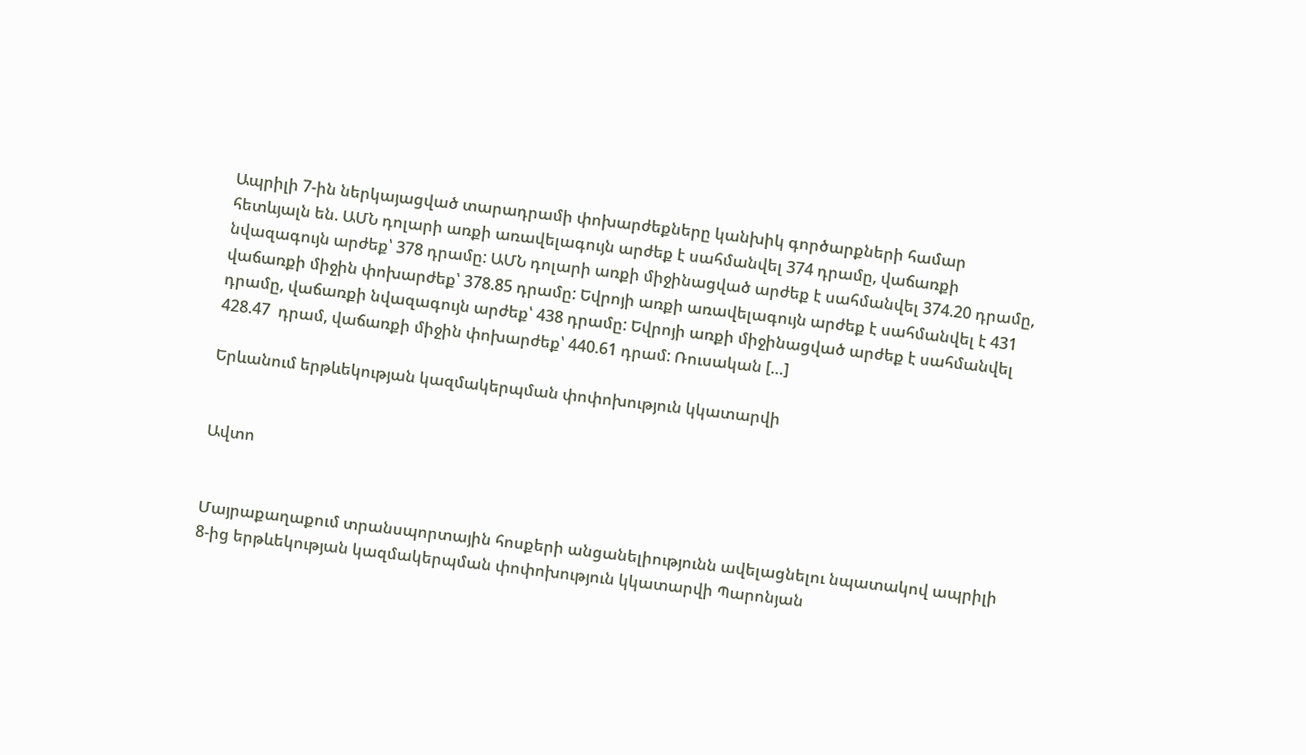Ապրիլի 7-ին ներկայացված տարադրամի փոխարժեքները կանխիկ գործարքների համար հետևյալն են. ԱՄՆ դոլարի առքի առավելագույն արժեք է սահմանվել 374 դրամը, վաճառքի նվազագույն արժեք՝ 378 դրամը: ԱՄՆ դոլարի առքի միջինացված արժեք է սահմանվել 374.20 դրամը, վաճառքի միջին փոխարժեք՝ 378.85 դրամը: Եվրոյի առքի առավելագույն արժեք է սահմանվել է 431 դրամը, վաճառքի նվազագույն արժեք՝ 438 դրամը: Եվրոյի առքի միջինացված արժեք է սահմանվել  428.47  դրամ, վաճառքի միջին փոխարժեք՝ 440.61 դրամ: Ռուսական […]

Երևանում երթևեկության կազմակերպման փոփոխություն կկատարվի


Ավտո


Մայրաքաղաքում տրանսպորտային հոսքերի անցանելիությունն ավելացնելու նպատակով ապրիլի 8-ից երթևեկության կազմակերպման փոփոխություն կկատարվի Պարոնյան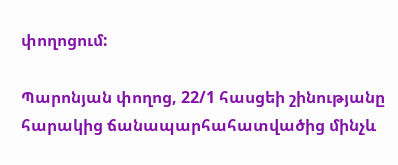փողոցում:

Պարոնյան փողոց, 22/1 հասցեի շինությանը հարակից ճանապարհահատվածից մինչև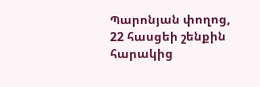Պարոնյան փողոց, 22 հասցեի շենքին հարակից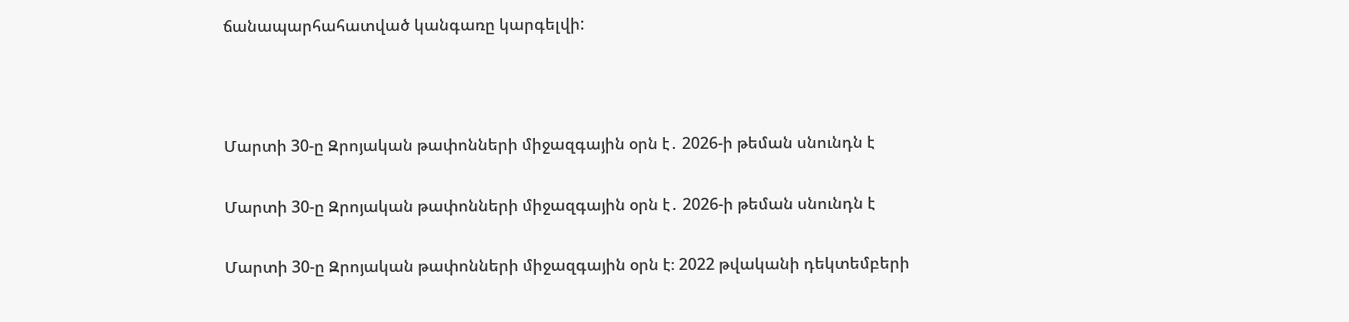ճանապարհահատված կանգառը կարգելվի:



Մարտի 30-ը Զրոյական թափոնների միջազգային օրն է․ 2026-ի թեման սնունդն է

Մարտի 30-ը Զրոյական թափոնների միջազգային օրն է․ 2026-ի թեման սնունդն է

Մարտի 30-ը Զրոյական թափոնների միջազգային օրն է։ 2022 թվականի դեկտեմբերի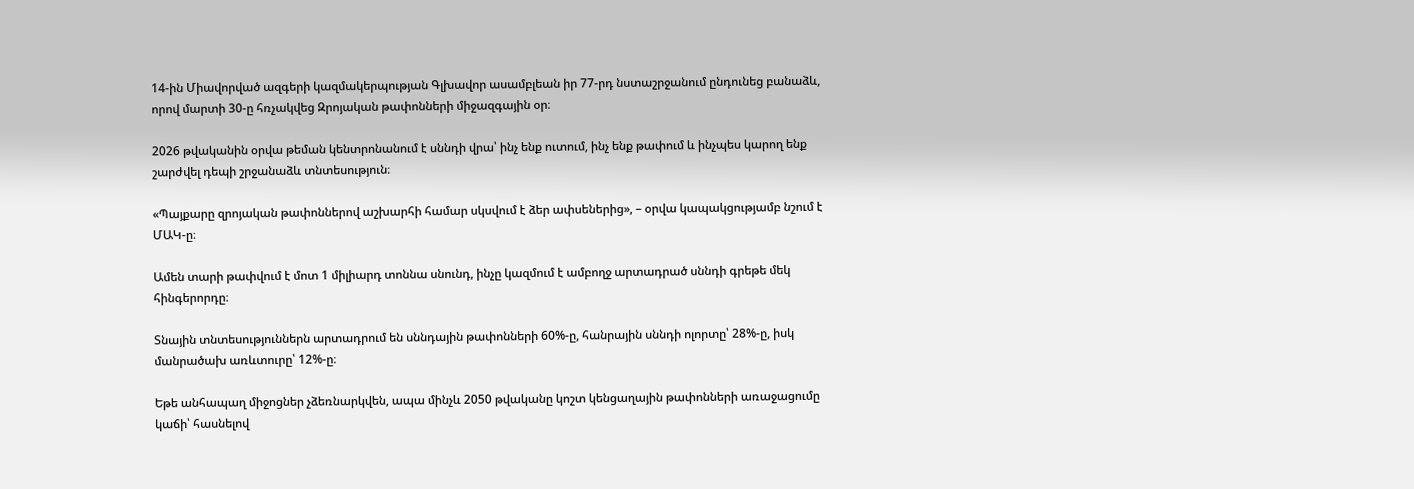14-ին Միավորված ազգերի կազմակերպության Գլխավոր ասամբլեան իր 77-րդ նստաշրջանում ընդունեց բանաձև, որով մարտի 30-ը հռչակվեց Զրոյական թափոնների միջազգային օր։

2026 թվականին օրվա թեման կենտրոնանում է սննդի վրա՝ ինչ ենք ուտում, ինչ ենք թափում և ինչպես կարող ենք շարժվել դեպի շրջանաձև տնտեսություն։

«Պայքարը զրոյական թափոններով աշխարհի համար սկսվում է ձեր ափսեներից», – օրվա կապակցությամբ նշում է ՄԱԿ-ը։

Ամեն տարի թափվում է մոտ 1 միլիարդ տոննա սնունդ, ինչը կազմում է ամբողջ արտադրած սննդի գրեթե մեկ հինգերորդը։

Տնային տնտեսություններն արտադրում են սննդային թափոնների 60%-ը, հանրային սննդի ոլորտը՝ 28%-ը, իսկ մանրածախ առևտուրը՝ 12%-ը։

Եթե անհապաղ միջոցներ չձեռնարկվեն, ապա մինչև 2050 թվականը կոշտ կենցաղային թափոնների առաջացումը կաճի՝ հասնելով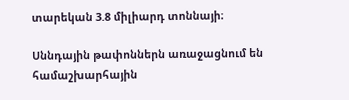տարեկան 3.8 միլիարդ տոննայի։

Սննդային թափոններն առաջացնում են համաշխարհային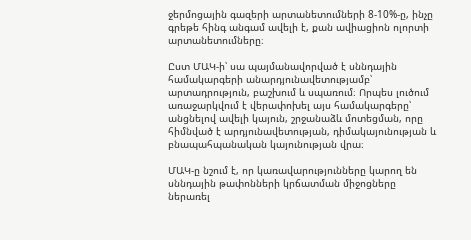ջերմոցային գազերի արտանետումների 8-10%-ը, ինչը գրեթե հինգ անգամ ավելի է, քան ավիացիոն ոլորտի արտանետումները։

Ըստ ՄԱԿ-ի՝ սա պայմանավորված է սննդային համակարգերի անարդյունավետությամբ՝ արտադրություն, բաշխում և սպառում։ Որպես լուծում առաջարկվում է վերափոխել այս համակարգերը՝ անցնելով ավելի կայուն, շրջանաձև մոտեցման, որը հիմնված է արդյունավետության, դիմակայունության և բնապահպանական կայունության վրա։

ՄԱԿ-ը նշում է, որ կառավարությունները կարող են սննդային թափոնների կրճատման միջոցները ներառել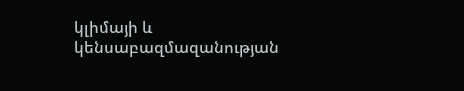կլիմայի և կենսաբազմազանության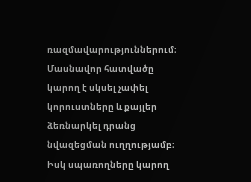ռազմավարություններում։ Մասնավոր հատվածը կարող է սկսել չափել կորուստները և քայլեր ձեռնարկել դրանց նվազեցման ուղղությամբ։ Իսկ սպառողները կարող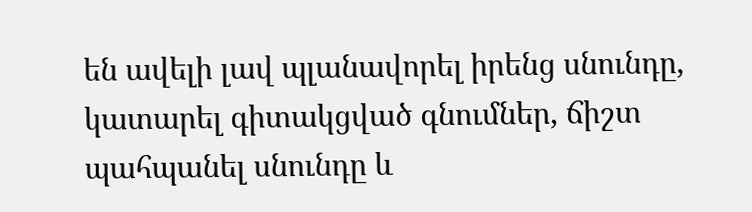են ավելի լավ պլանավորել իրենց սնունդը, կատարել գիտակցված գնումներ, ճիշտ պահպանել սնունդը և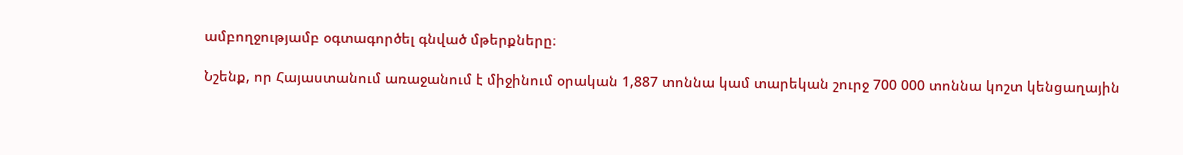ամբողջությամբ օգտագործել գնված մթերքները։

Նշենք, որ Հայաստանում առաջանում է միջինում օրական 1,887 տոննա կամ տարեկան շուրջ 700 000 տոննա կոշտ կենցաղային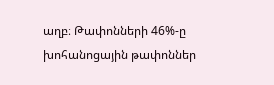աղբ։ Թափոնների 46%-ը խոհանոցային թափոններ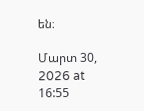են։

Մարտ 30, 2026 at 16:55